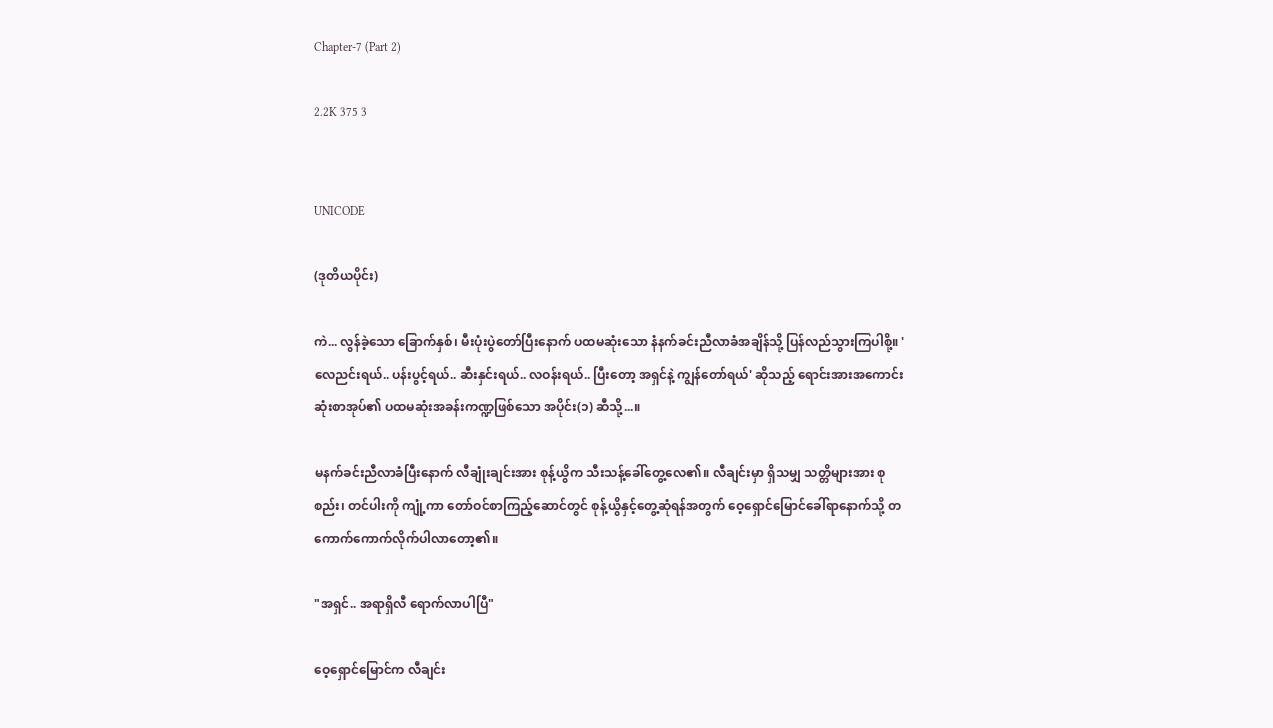Chapter-7 (Part 2)

2.2K 375 3


UNICODE

(ဒုတိယပိုင်း)

ကဲ... လွန်ခဲ့သော ခြောက်နှစ်၊ မီးပုံးပွဲတော်ပြီးနောက် ပထမဆုံးသော နံနက်ခင်းညီလာခံအချိန်သို့ ပြန်လည်သွားကြပါစို့။ 'လေညင်းရယ်.. ပန်းပွင့်ရယ်.. ဆီးနှင်းရယ်.. လဝန်းရယ်.. ပြီးတော့ အရှင်နဲ့ ကျွန်တော်ရယ်' ဆိုသည့် ရောင်းအားအကောင်းဆုံးစာအုပ်၏ ပထမဆုံးအခန်းကဏ္ဍဖြစ်သော အပိုင်း(၁) ဆီသို့...။

မနက်ခင်းညီလာခံပြီးနောက် လီချုံးချင်းအား စုန့်ယွိက သီးသန့်ခေါ်တွေ့လေ၏။ လီချင်းမှာ ရှိသမျှ သတ္တိများအား စုစည်း၊ တင်ပါးကို ကျုံ့ကာ တော်ဝင်စာကြည့်ဆောင်တွင် စုန့်ယွိနှင့်တွေ့ဆုံရန်အတွက် ဝေ့ရှောင်မြောင်ခေါ်ရာနောက်သို့ တကောက်ကောက်လိုက်ပါလာတော့၏။

"အရှင်.. အရာရှိလီ ရောက်လာပါပြီ"

ဝေ့ရှောင်မြောင်က လီချင်း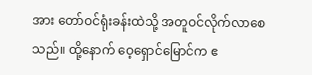အား တော်ဝင်ရုံးခန်းထဲသို့ အတူဝင်လိုက်လာစေသည်။ ထို့နောက် ဝေ့ရှောင်မြောင်က ဧ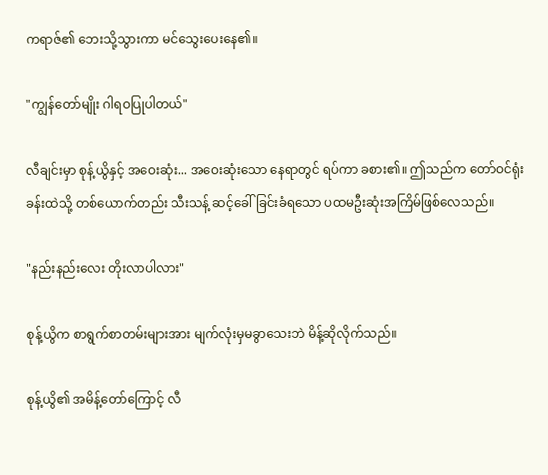ကရာဇ်၏ ဘေးသို့သွားကာ မင်သွေးပေးနေ၏။

"ကျွန်တော်မျိုး ဂါရဝပြုပါတယ်"

လီချင်းမှာ စုန့်ယွိနှင့် အဝေးဆုံး... အဝေးဆုံးသော နေရာတွင် ရပ်ကာ ခစား၏။ ဤသည်က တော်ဝင်ရုံးခန်းထဲသို့ တစ်ယောက်တည်း သီးသန့် ဆင့်ခေါ်ခြင်းခံရသော ပထမဦးဆုံးအကြိမ်ဖြစ်လေသည်။

"နည်းနည်းလေး တိုးလာပါလား"

စုန့်ယွိက စာရွက်စာတမ်းများအား မျက်လုံးမှမခွာသေးဘဲ မိန့်ဆိုလိုက်သည်။

စုန့်ယွိ၏ အမိန့်တော်ကြောင့် လီ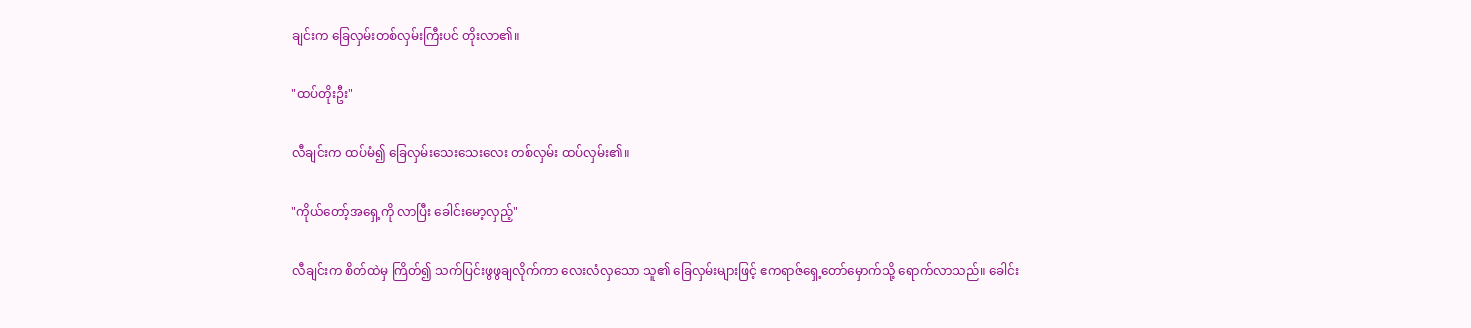ချင်းက ခြေလှမ်းတစ်လှမ်းကြီးပင် တိုးလာ၏။

"ထပ်တိုးဦး"

လီချင်းက ထပ်မံ၍ ခြေလှမ်းသေးသေးလေး တစ်လှမ်း ထပ်လှမ်း၏။

"ကိုယ်တော့်အရှေ့ကို လာပြီး ခေါင်းမော့လှည့်"

လီချင်းက စိတ်ထဲမှ ကြိတ်၍ သက်ပြင်းဖွဖွချလိုက်ကာ လေးလံလှသော သူ၏ ခြေလှမ်းများဖြင့် ဧကရာဇ်ရှေ့တော်မှောက်သို့ ရောက်လာသည်။ ခေါင်း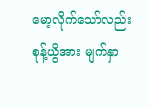မော့လိုက်သော်လည်း စုန့်ယွိအား မျက်နှာ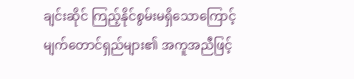ချင်းဆိုင် ကြည့်နိုင်စွမ်းမရှိသောကြောင့် မျက်တောင်ရှည်များ၏ အကူအညီဖြင့်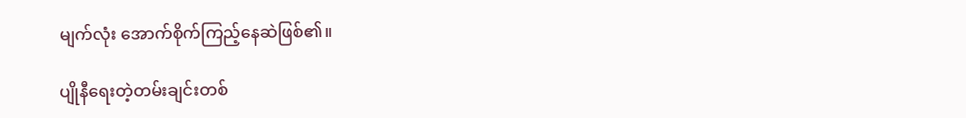မျက်လုံး အောက်စိုက်ကြည့်နေဆဲဖြစ်၏။

ပျိုနီရေးတဲ့တမ်းချင်းတစ်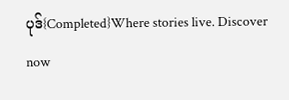ပုဒ်{Completed}Where stories live. Discover now